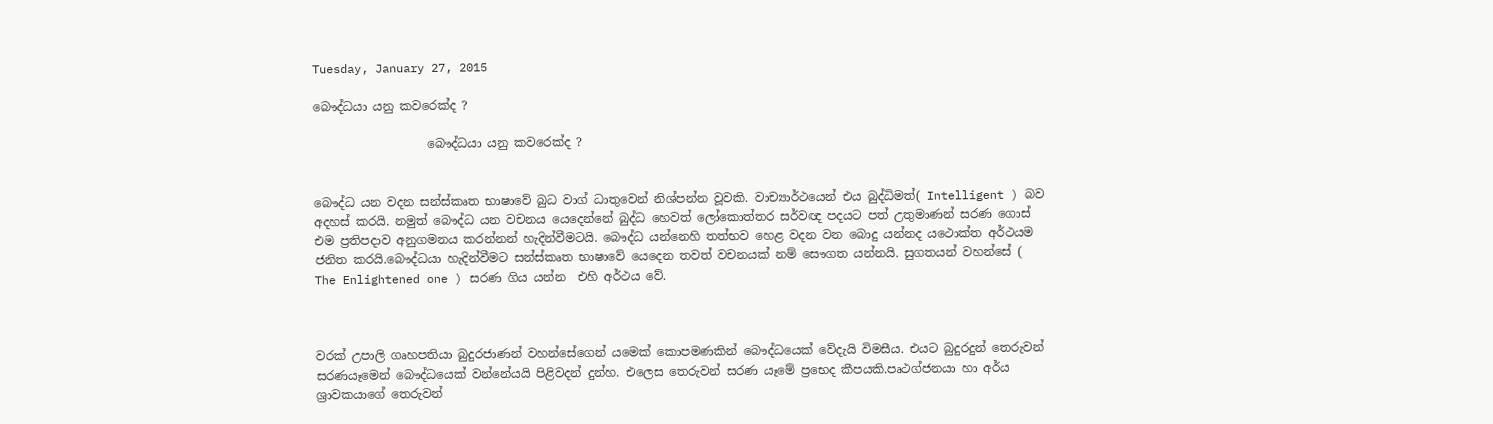Tuesday, January 27, 2015

බෞද්ධයා යනු කවරෙක්ද ?

                   බෞද්ධයා යනු කවරෙක්ද ?


බෞද්ධ යන වදන සන්ස්කෘත භාෂාවේ බුධ වාග් ධාතුවෙන් නිශ්පන්න වූවකි. වාච්‍යාර්ථයෙන් එය බුද්ධිමත්( Intelligent ) බව අදහස් කරයි. නමුත් බෞද්ධ යන වචනය යෙදෙන්නේ බුද්ධ හෙවත් ලෝකොත්තර සර්වඥ පදයට පත් උතුමාණන් සරණ ගොස් එම ප්‍රතිපදාව අනුගමනය කරන්නන් හැදින්වීමටයි. බෞද්ධ යන්නෙහි තත්භව හෙළ වදන වන බොදු යන්නද යථොක්ත අර්ථයම ජනිත කරයි.බෞද්ධයා හැදින්වීමට සන්ස්කෘත භාෂාවේ යෙදෙන තවත් වචනයක් නම් සෞගත යන්නයි. සුගතයන් වහන්සේ ( The Enlightened one ) සරණ ගිය යන්න  එහි අර්ථය වේ.



වරක් උපාලි ගෘහපතියා බුදුරජාණන් වහන්සේගෙන් යමෙක් කොපමණකින් බෞද්ධයෙක් වේදැයි විමසීය. එයට බුදුරදුන් තෙරුවන් සරණයෑමෙන් බෞද්ධයෙක් වන්නේ‍යයි පිළිවදන් දුන්හ. එලෙස තෙරුවන් සරණ යෑමේ ප්‍රභෙද කීපයකි.පෘථග්ජනයා හා අර්ය ශ්‍රාවකයාගේ තෙරුවන්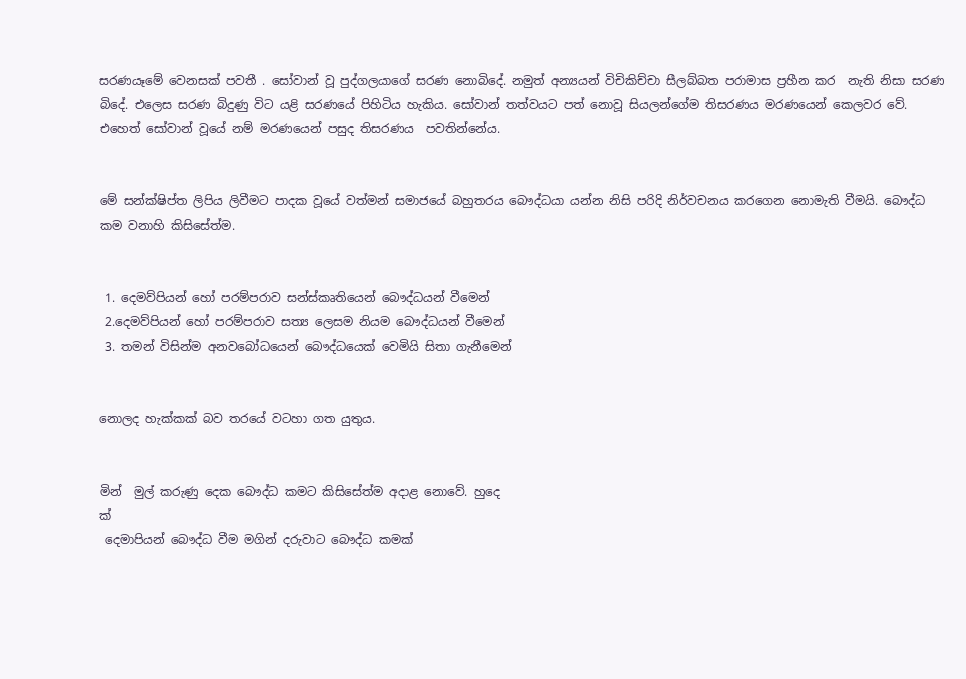සරණයෑමේ වෙනසක් පවතී . සෝවාන් වූ පුද්ගලයාගේ සරණ නොබිදේ. නමුත් අන්‍යයන් විචිකිච්චා සීලබ්බත පරාමාස ප්‍රහීන කර  නැති නිසා සරණ බිදේ. එලෙස සරණ බිදුණු විට යළි සරණයේ පිහිටිය හැකිය. සෝවාන් තත්වයට පත් නොවූ සියලන්ගේම තිසරණය මරණයෙන් කෙලවර වේ. එහෙත් සෝවාන් වූයේ නම් මරණයෙන් පසුද තිසරණය  පවතින්නේය.


මේ සන්ක්ෂිප්ත ලිපිය ලිවීමට පාදක වූයේ වත්මන් සමාජයේ බහුතරය බෞද්ධයා යන්න නිසි පරිදි නිර්වචනය කරගෙන නොමැති වීමයි. බෞද්ධ කම වනාහි කිසිසේත්ම.


 1. දෙමව්පියන් හෝ පරම්පරාව සන්ස්කෘතියෙන් බෞද්ධයන් වීමෙන්
 2.දෙමව්පියන් හෝ පරම්පරාව සත්‍ය ලෙසම නියම බෞද්ධයන් වීමෙන්
 3. තමන් විසින්ම අනවබෝධයෙන් බෞද්ධයෙක් වෙමියි සිතා ගැනීමෙන්


නොලද හැක්කක් බව තරයේ වටහා ගත යුතුය.


මින්  මුල් කරුණු දෙක බෞද්ධ කමට කිසිසේත්ම අදාළ නොවේ. හුදෙ
ක්
 දෙමාපියන් බෞද්ධ වීම මගින් දරුවාට බෞද්ධ කමක්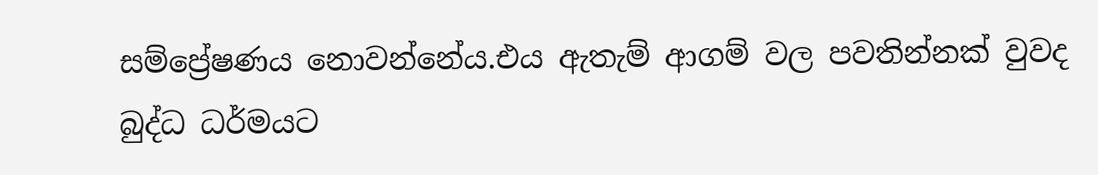සම්ප්‍රේෂණය නොවන්නේය.එය ඇතැම් ආගම් වල පවතින්නක් වුවද බුද්ධ ධර්මයට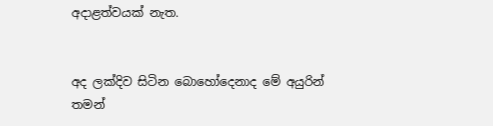අදාළත්වයක් නැත.


අද ලක්දිව සිටින බොහෝදෙනාද මේ අයුරින් තමන්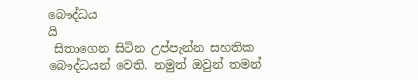බෞද්ධය
යි
 සිතාගෙන සිටින උප්පැන්න සහතික බෞද්ධයන් වෙති. නමුත් ඔවුන් තමන්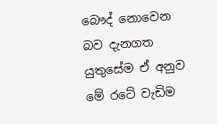බෞද් නොවෙන බව දැනගත යුතුසේම ඒ අනුව මේ රටේ වැඩිම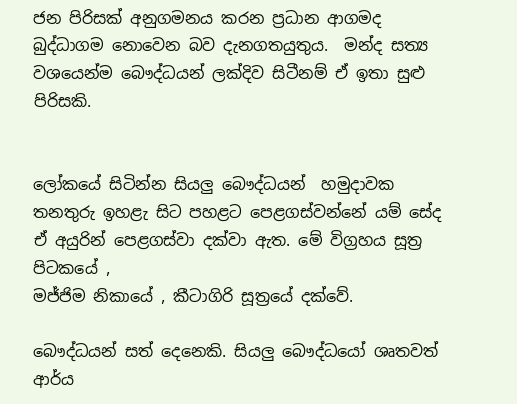ජන පිරිසක් අනුගමනය කරන ප්‍රධාන ආගමද බුද්ධාගම නොවෙන බව දැනගතයුතුය.  මන්ද සත්‍ය වශයෙන්ම බෞද්ධයන් ලක්දිව සිටීනම් ඒ ඉතා සුළු පිරිසකි.


ලෝකයේ සිටින්න සියලු බෞද්ධයන්  හමුදාවක තනතුරු ඉහළැ සිට පහළට පෙළගස්වන්නේ යම් සේද ඒ අයුරින් පෙළගස්වා දක්වා ඇත. මේ විග්‍රහය සූත්‍ර පිටකයේ ,
මජ්ජිම නිකායේ , කීටාගිරි සූත්‍රයේ දක්වේ.

බෞද්ධයන් සත් දෙනෙකි. සියලු බෞද්ධයෝ ශෘතවත් ආර්ය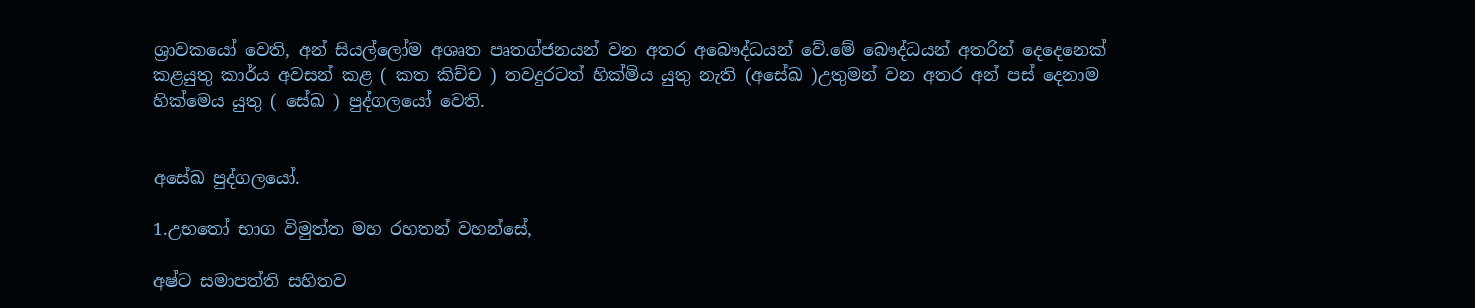ශ්‍රාවකයෝ වෙති, අන් සියල්ලෝම අශෘත පෘතග්ජනයන් වන අතර අබෞද්ධයන් වේ.මේ බෞද්ධයන් අතරින් දෙදෙනෙක් කළයුතු කාර්ය අවසන් කළ ( කත කිච්ච ) තවදුරටත් හික්මිය යුතු නැති (අසේඛ )උතුමන් වන අතර අන් පස් දෙනාම හික්මෙය යුතු ( සේඛ ) පුද්ගලයෝ වෙති.


අසේඛ පුද්ගලයෝ.

1.උභතෝ භාග විමුත්ත මහ රහතන් වහන්සේ,

අෂ්ට සමාපත්ති සහිතව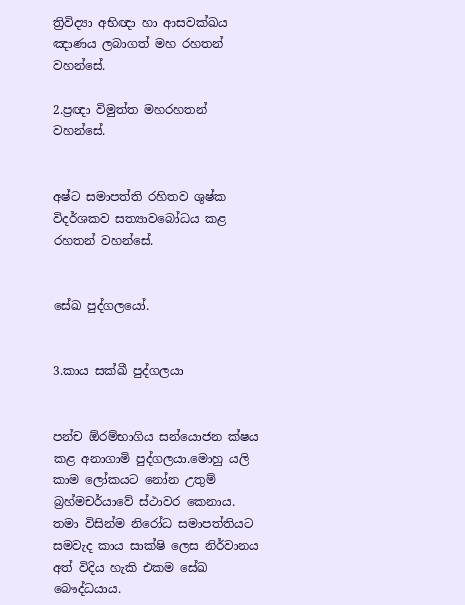ත්‍රිවිද්‍යා අභිඥා හා ආසවක්ඛය ඤාණය ලබාගත් මහ රහතන් වහන්සේ.

2.ප්‍රඥා විමුත්ත මහරහතන් වහන්සේ.


අෂ්ට සමාපත්ති රහිතව ශුෂ්ක විදර්ශකව සත්‍යාවබෝධය කළ රහතන් වහන්සේ.


සේඛ පුද්ගලයෝ.


3.කාය සක්ඛී පුද්ගලයා


පන්ච ඕරම්භාගිය සන්යොජන ක්ෂය කළ අනාගාමි පුද්ගලයා.මොහු යලි කාම ලෝකයට නෝන උතුම් බ්‍රහ්මචර්යාවේ ස්ථාවර කෙනාය. තමා විසින්ම නිරෝධ සමාපත්තියට සමවැද කාය සාක්ෂි ලෙස නිර්වානය අත් විදිය හැකි එකම සේඛ බෞද්ධයාය.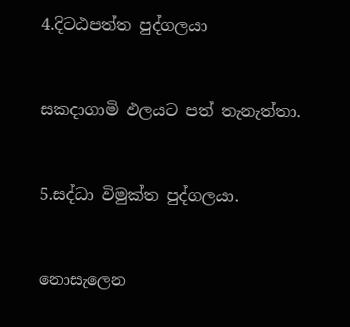4.දිටඨපත්ත පුද්ගලයා


සකදාගාමි ඵලයට පත් තැනැත්තා.


5.සද්ධා විමුක්ත පුද්ගලයා.


නොසැලෙන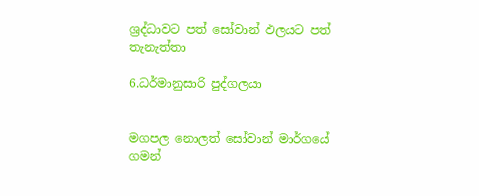ශ්‍රද්ධාවට පත් සෝවාන් ඵලයට පත් තැනැත්තා

6.ධර්මානුසාරි පුද්ගලයා


මගපල නොලත් සෝවාන් මාර්ගයේ ගමන්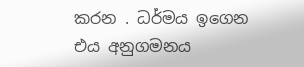කරන . ධර්මය ඉගෙන එය අනුගමනය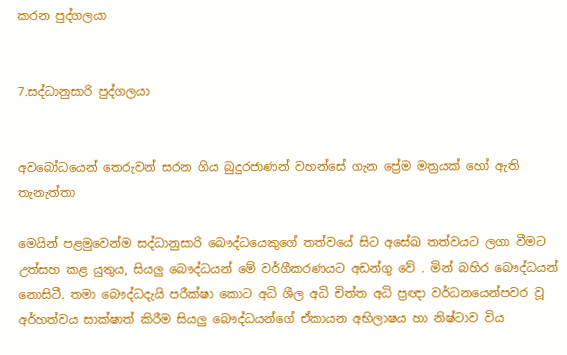කරන පුද්ගලයා


7.සද්ධානුසාරි පුද්ගලයා


අවබෝධයෙන් තෙරුවන් සරන ගිය බුදුරජාණන් වහන්සේ ගැන ප්‍රේම මත්‍රයක් හෝ ඇති තැනැත්තා

මෙයින් පළමුවෙන්ම සද්ධානුසාරි බෞද්ධයෙකුගේ තත්වයේ සිට අසේඛ තත්වයට ලගා වීමට උත්සහ කළ යුතුය, සියලු බෞද්ධයන් මේ වර්ගීකරණයට අඩන්ගු වේ . මින් බහිර බෞද්ධයන් නොසිටී. තමා බෞද්ධදැයි පරීක්ෂා කොට අධි ශීල අධි චිත්ත අධි ප්‍රඥා වර්ධනයෙන්පවර වූ අර්හත්වය සාක්ෂාත් කිරීම සියලු බෞද්ධයන්ගේ ඒකායන අභිලාෂය හා නිෂ්ටාව විය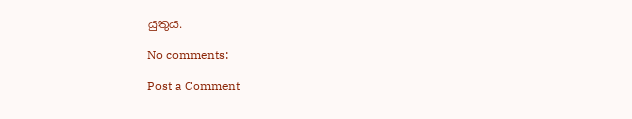යුතුය.

No comments:

Post a Comment